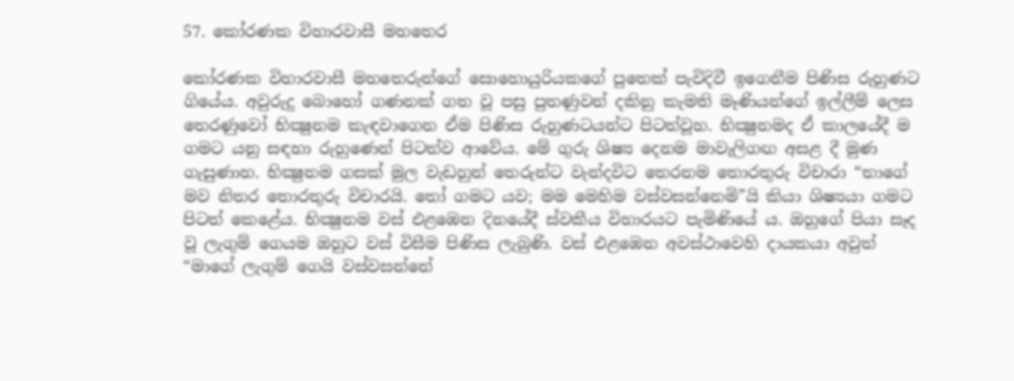57. කෝරණක විහාරවාසී මහතෙර

කෝරණක විහාරවාසී මහතෙරුන්ගේ සොහොයුරියකගේ පුතෙක් පැවිදිවී ඉගෙනීම පිණිස රුහුණට ගියේය. අවුරුදු බොහෝ ගණනක් ගත වූ පසු පුතණුවන් දකිනු කැමති මෑණියන්ගේ ඉල්ලීම් ලෙස තෙරණුවෝ භික්‍ෂුනම කැඳවාගෙන ඒම පිණිස රුහුණටයන්ට පිටත්වූහ. භික්‍ෂුනමද ඒ කාලයේදී ම ගමට යනු සඳහා රුහුණෙන් පිටත්ව ආවේය. මේ ගුරු ශිෂ්‍ය දෙනම මාවැලිගඟ අසළ දී මුණ ගැසුණාහ. භික්‍ෂුනම ගසක් මුල වැඩහුන් තෙරුන්ට වැන්දවිට තෙරනම තොරතුරු විචාරා “තාගේ මව නිතර තොරතුරු විචාරයි. තෝ ගමට යව; මම මෙහිම වස්වසන්නෙමි”යි කියා ශිෂ්‍යයා ගමට පිටත් කෙළේය. භික්‍ෂුනම වස් එළඹෙන දිනයේදී ස්වකීය විහාරයට පැමිණියේ ය. ඔහුගේ පියා සෑද වූ ලැගුම් ගෙයම ඔහුට වස් විසීම පිණිස ලැබුණි. වස් එළඹෙන අවස්ථාවෙහි දායකයා අවුත් “මාගේ ලැගුම් ගෙයි වස්වසන්නේ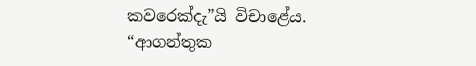කවරෙක්දැ”යි විචාළේය. “ආගන්තුක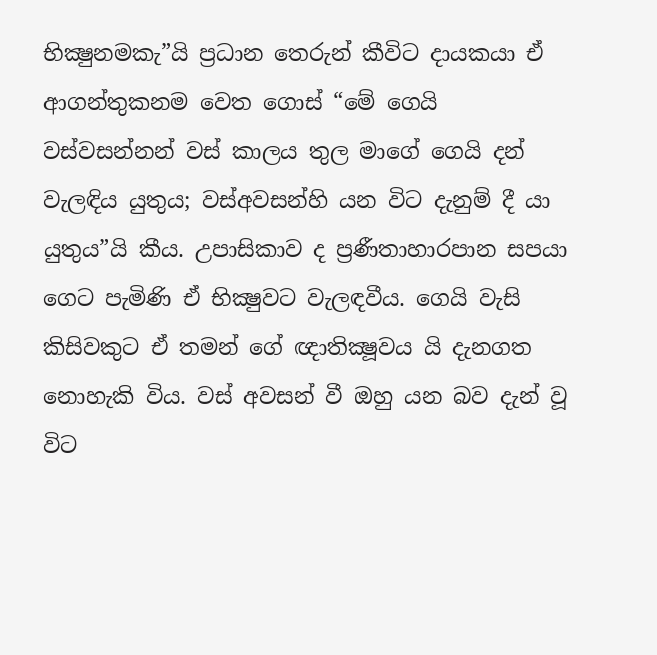භික්‍ෂුනමකැ”යි ප්‍ර‍ධාන තෙරුන් කීවිට දායකයා ඒ ආගන්තුකනම වෙත ගොස් “මේ ගෙයි වස්වසන්නන් වස් කාලය තුල මාගේ ගෙයි දන් වැලඳිය යුතුය; වස්අවසන්හි යන විට දැනුම් දී යා යුතුය”යි කීය. උපාසිකාව ද ප්‍ර‍ණීතාහාරපාන සපයා ගෙට පැමිණි ඒ භික්‍ෂුවට වැලඳවීය. ගෙයි වැසි කිසිවකුට ඒ තමන් ගේ ඥාතික්‍ෂූවය යි දැනගත නොහැකි විය. වස් අවසන් වී ඔහු යන බව දැන් වූ විට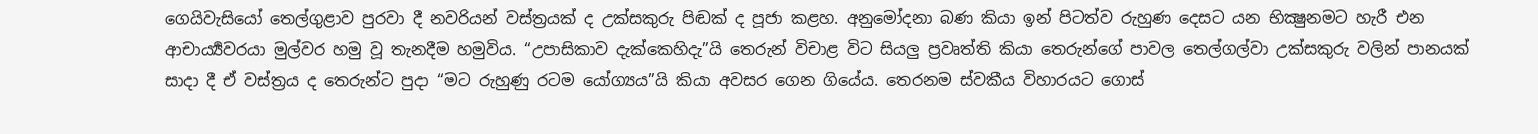ගෙයිවැසියෝ තෙල්ගුළාව පුරවා දී නවරියන් වස්ත්‍ර‍යක් ද උක්සකුරු පිඬක් ද පූජා කළහ. අනුමෝදනා බණ කියා ඉන් පිටත්ව රුහුණ දෙසට යන භික්‍ෂුනමට හැරී එන ආචාර්‍ය්‍යවරයා මුල්වර හමු වූ තැනදීම හමුවිය. “උපාසිකාව දැක්කෙහිදැ”යි තෙරුන් විචාළ විට සියලු ප්‍ර‍වෘත්ති කියා තෙරුන්ගේ පාවල තෙල්ගල්වා උක්සකුරු වලින් පානයක් සාදා දී ඒ වස්ත්‍ර‍ය ද තෙරුන්ට පුදා “මට රුහුණු රටම යෝග්‍යය”යි කියා අවසර ගෙන ගියේය. තෙරනම ස්වකීය විහාරයට ගොස්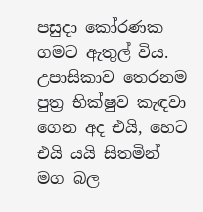පසුදා කෝරණක ගමට ඇතුල් විය. උපාසිකාව තෙරනම පුත්‍ර‍ භික්ෂුව කැඳවා ගෙන අද එයි, හෙට එයි යයි සිතමින් මග බල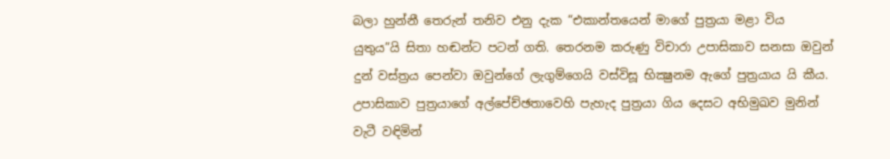බලා හුන්නී තෙරුන් තනිව එනු දැක “එකාන්තයෙන් මාගේ පුත්‍ර‍යා මළා විය යුතුය”යි සිතා හඬන්ට පටන් ගති. තෙරනම කරුණු විචාරා උපාසිකාව සනසා ඔවුන් දුන් වස්ත්‍ර‍ය පෙන්වා ඔවුන්ගේ ලැගුම්ගෙයි වස්විසූ භික්‍ෂුනම ඇගේ පුත්‍ර‍යාය යි කීය. උපාසිකාව පුත්‍ර‍යාගේ අල්පේච්ඡතාවෙහි පැහැද පුත්‍ර‍යා ගිය දෙසට අභිමුඛව මුනින් වැටී වඳිමින්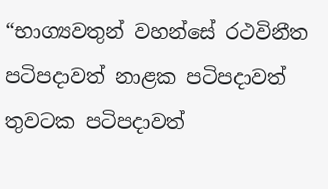“භාග්‍යවතුන් වහන්සේ රථවිනීත පටිපදාවත් නාළක පටිපදාවත් තුවටක පටිපදාවත්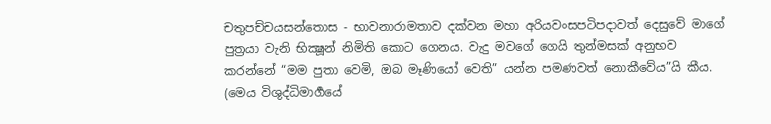චතුපච්චයසන්තොස - භාවනාරාමතාව දක්වන මහා අරියවංසපටිපදාවත් දෙසුවේ මාගේ පුත්‍ර‍යා වැනි භික්‍ෂූන් නිමිති කොට ගෙනය. වැදු මවගේ ගෙයි තුන්මසක් අනුභව කරන්නේ “මම පුතා වෙමි, ඔබ මෑණියෝ වෙති” යන්න පමණවත් නොකීවේය”යි කීය. (මෙය විශුද්ධිමාර්‍ගයේ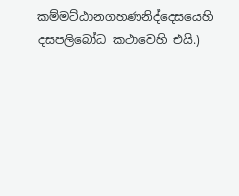කම්මට්ඨානගහණනිද්දෙසයෙහි දසපලිබෝධ කථාවෙහි එයි.)